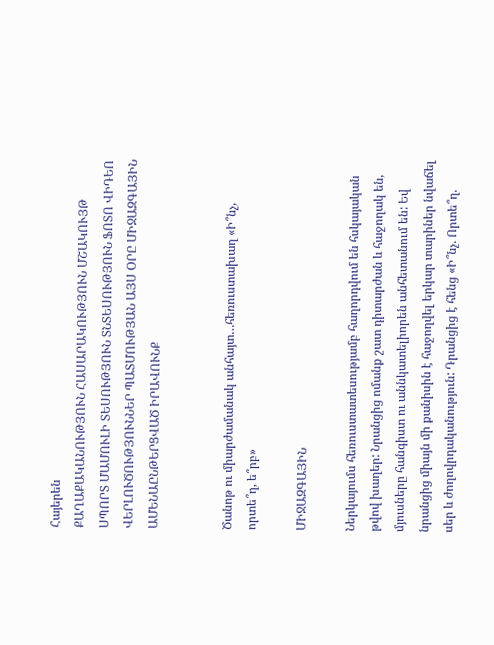Հայերեն
ՔԱՂԱՔԱԿԱՆՈՒԹՅՈՒՆ ՀԱՍԱՐԱԿՈՒԹՅՈՒՆ ՄՇԱԿՈՒՅԹ ՍՊՈՐՏ ՄԱՄՈՒԼԻ ՏԵՍՈՒԹՅՈՒՆ ՏՆՏԵՍՈՒԹՅՈՒՆ ՖՈՏՈ ՎԻԴԵՈ ՎԵՐԼՈՒԾՈՒԹՅՈՒՆՆԵՐ ՊԱՏՄՈՒԹՅԱՆ ԱՅՍ ՕՐԸ ՄԻՋԱԶԳԱՅԻՆ ԱՄԵՆԱԸՆԹԵՐՑՎԱԾ ԻՐԱՎՈՒՆՔ


Ծանոթ ու միարժամանակ անհայտ…հեռուստախաղ «Ի՞նչ, որտե՞ղ, ե՞րբ»

ՄԻՋԱԶԳԱՅԻՆ

Ներկայումս հեռուստատեսությամբ հաղորդվում են հսկայական թվով խաղեր: Նրանցից ոմանք շատ դիտարժան և հաջողակ են, մյուսները հանգիստ ու աննկատելիորեն անհետանում են: Եվ նրանցից միայն մի քանիսին է հաջողվել երկար տարիներ նվաճել սեր և ժողովրդականություն: Դրանցից է հենց «Ի՞նչ. Որտե՞ղ.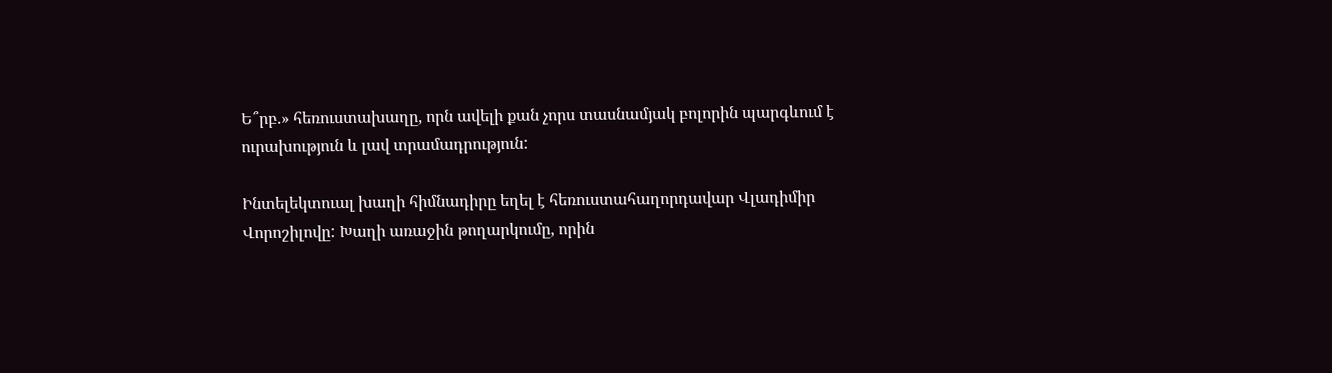Ե՞րբ.» հեռուստախաղը, որն ավելի քան չորս տասնամյակ բոլորին պարգևում է ուրախություն և լավ տրամադրություն:

Ինտելեկտուալ խաղի հիմնադիրը եղել է հեռուստահաղորդավար Վլադիմիր Վորոշիլովը: Խաղի առաջին թողարկումը, որին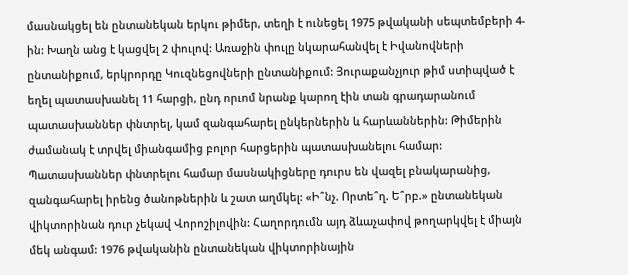մասնակցել են ընտանեկան երկու թիմեր, տեղի է ունեցել 1975 թվականի սեպտեմբերի 4-ին: Խաղն անց է կացվել 2 փուլով: Առաջին փուլը նկարահանվել է Իվանովների ընտանիքում, երկրորդը Կուզնեցովների ընտանիքում: Յուրաքանչյուր թիմ ստիպված է եղել պատասխանել 11 հարցի, ընդ որւոմ նրանք կարող էին տան գրադարանում պատասխաններ փնտրել, կամ զանգահարել ընկերներին և հարևաններին: Թիմերին ժամանակ է տրվել միանգամից բոլոր հարցերին պատասխանելու համար: Պատասխաններ փնտրելու համար մասնակիցները դուրս են վազել բնակարանից, զանգահարել իրենց ծանոթներին և շատ աղմկել: «Ի՞նչ. Որտե՞ղ. Ե՞րբ.» ընտանեկան վիկտորինան դուր չեկավ Վորոշիլովին: Հաղորդումն այդ ձևաչափով թողարկվել է միայն մեկ անգամ: 1976 թվականին ընտանեկան վիկտորինային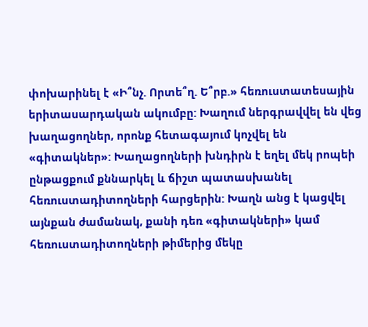փոխարինել է «Ի՞նչ. Որտե՞ղ. Ե՞րբ.» հեռուստատեսային երիտասարդական ակումբը: Խաղում ներգրավվել են վեց խաղացողներ, որոնք հետագայում կոչվել են «գիտակներ»: Խաղացողների խնդիրն է եղել մեկ րոպեի ընթացքում քննարկել և ճիշտ պատասխանել հեռուստադիտողների հարցերին: Խաղն անց է կացվել այնքան ժամանակ, քանի դեռ «գիտակների» կամ հեռուստադիտողների թիմերից մեկը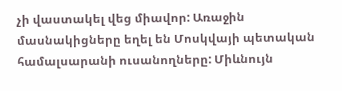չի վաստակել վեց միավոր: Առաջին մասնակիցները եղել են Մոսկվայի պետական համալսարանի ուսանողները: Միևնույն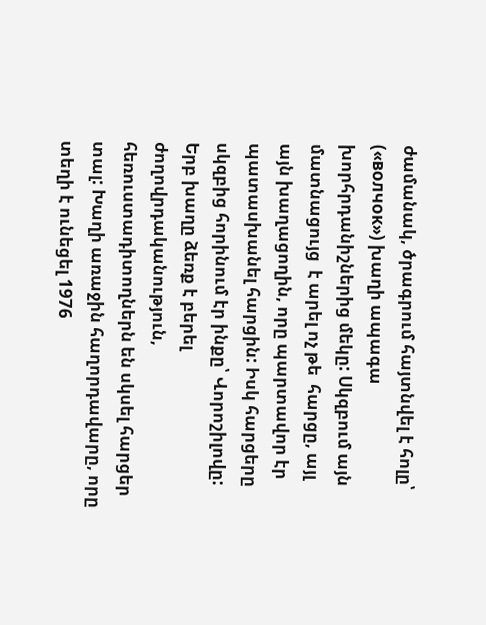ժամանակ, ծրագրում հայտնվել է հոլը՝ («волчок») խաղի ապագա խորհրդանիշներից մեկը: Սկզբում այն մատնացույց  է արել ոչ թե  հարցը, այլ այն խաղացողին, որը պարտավոր էր պատասխանել հարցին: Իսկ հարցերը սկզբից հորինում էր ինքը՝ Վորոշիլովը: Երբ խաղը ձեռք է բերել ժողովրդականություն, հեռուստադիտողներն են սկսել հարցեր տալ: Խաղի առաջին հաղորդավարը, որը տեղի է ունեցել 1976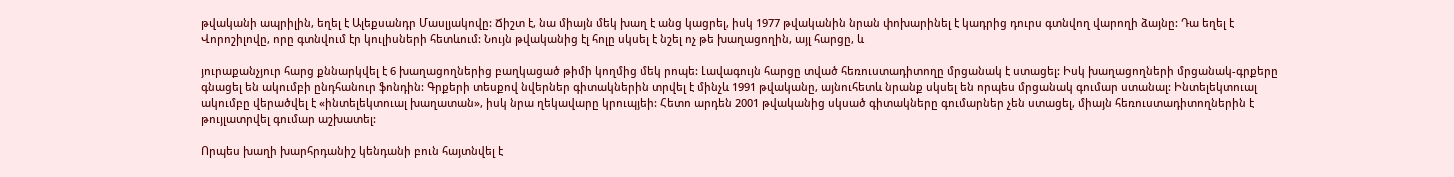թվականի ապրիլին, եղել է Ալեքսանդր Մասլյակովը: Ճիշտ է, նա միայն մեկ խաղ է անց կացրել, իսկ 1977 թվականին նրան փոխարինել է կադրից դուրս գտնվող վարողի ձայնը: Դա եղել է  Վորոշիլովը, որը գտնվում էր կուլիսների հետևում: Նույն թվականից էլ հոլը սկսել է նշել ոչ թե խաղացողին, այլ հարցը, և

յուրաքանչյուր հարց քննարկվել է 6 խաղացողներից բաղկացած թիմի կողմից մեկ րոպե: Լավագույն հարցը տված հեռուստադիտողը մրցանակ է ստացել: Իսկ խաղացողների մրցանակ-գրքերը գնացել են ակումբի ընդհանուր ֆոնդին: Գրքերի տեսքով նվերներ գիտակներին տրվել է մինչև 1991 թվականը, այնուհետև նրանք սկսել են որպես մրցանակ գումար ստանալ: Ինտելեկտուալ ակումբը վերածվել է «ինտելեկտուալ խաղատան», իսկ նրա ղեկավարը կրուպյեի: Հետո արդեն 2001 թվականից սկսած գիտակները գումարներ չեն ստացել, միայն հեռուստադիտողներին է թույլատրվել գումար աշխատել:

Որպես խաղի խարհրդանիշ կենդանի բուն հայտնվել է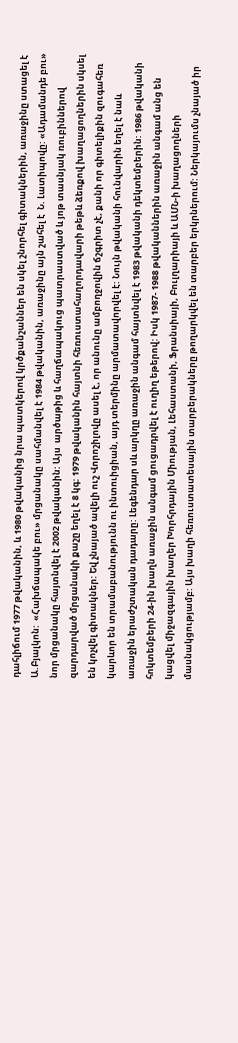դահլիճում 1977 թվականին, և 1980 թվականից նրա պատկերով կրծքանշաններ են սկել շնորհել գիտակներին, առաջինը ստացել է Ա.Բյալկոն:  «Հախճապակե բու» մրցանակը սահմանվել է 1984 թվականին, առաջինը այն շահել է  Ն. Լատիպովը: «Ադամանդե բու» նոր մրցանակը հայտնվել է 2002 թվականին: Այս  արծաթից և հաղճապակուց պատրաստված և յոթ տասնյակ ռուբիններով զարդարված մրցանակի քաշը եղել է 8 կգ: 1979 թվականին հայտնի հեռուստահաղորդավարի թեթև ձեռքով խաղացողներին սկսել են կոչվել գիտակներ: Եվ չնայած ավելի ուշ Վորոշիլովը ասել է, որ անունը ամբողջովին ճշգրիտ չէ, քանի որ գիտելիքին զուգահեռ կարևոր են տրամաբանությունն ու ինտուիցիան, այդ տերմինը արմատավորվել է: Նույն թվականի հունվարին եղել է նաև առաջին երաժշտական դադարը: Լեգենդար սև արկղը առաջին անգամ հայտնվել է 1983 թվականի դեկտեմբերին: 1986 թվականի հոկտեմբերի 24-ին խաղն առաջին անգամ ցուցադրվել է ուղիղ եթերով: Իսկ 1987- 1988 թվականներին առաջին անգամ անց են կացվել միջազգային խաղեր Խորհրդային Միության, Լեհաստանի, Ֆրանսիայի, Բուլղարիայի և ԱՄՆ-ի խաղացողների մասնակցությամբ: Այս խաղի հեռուստատեսային տարբերակները թողարկվել են տարբեր երկրներում: Ներկայումս չնայած իր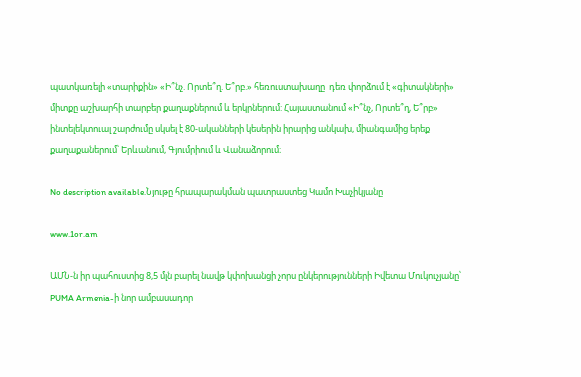պատկառելի «տարիքին» «Ի՞նչ. Որտե՞ղ. Ե՞րբ.» հեռուստախաղը  դեռ փորձում է «գիտակների» միտքը աշխարհի տարբեր քաղաքներում և երկրներում: Հայաստանում «Ի՞նչ, Որտե՞ղ, Ե՞րբ» ինտելեկտուալ շարժումը սկսել է 80-ականների կեսերին իրարից անկախ, միանգամից երեք քաղաքաներում՝ Երևանում, Գյումրիում և Վանաձորում։

No description available.Նյութը հրապարակման պատրաստեց Կամո Խաչիկյանը

www.1or.am

ԱՄՆ-ն իր պահուստից 8,5 մլն բարել նավթ կփոխանցի չորս ընկերությունների Իվետա Մուկուչյանը՝ PUMA Armenia-ի նոր ամբասադոր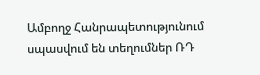Ամբողջ Հանրապետությունում սպասվում են տեղումներ ՌԴ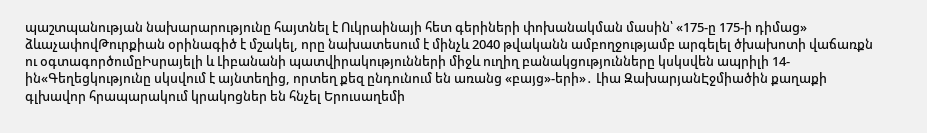պաշտպանության նախարարությունը հայտնել է Ուկրաինայի հետ գերիների փոխանակման մասին՝ «175-ը 175-ի դիմաց» ձևաչափովԹուրքիան օրինագիծ է մշակել, որը նախատեսում է մինչև 2040 թվականն ամբողջությամբ արգելել ծխախոտի վաճառքն ու օգտագործումըԻսրայելի և Լիբանանի պատվիրակությունների միջև ուղիղ բանակցությունները կսկսվեն ապրիլի 14-ին«Գեղեցկությունը սկսվում է այնտեղից, որտեղ քեզ ընդունում են առանց «բայց»-երի»․ Լիա ԶախարյանԷջմիածին քաղաքի գլխավոր հրապարակում կրակnցներ են հնչել Երուսաղեմի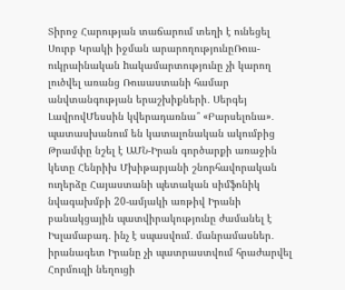Տիրոջ Հարության տաճարում տեղի է ունեցել Սուրբ Կրակի իջման արարողությունըՌուս-ուկրաինական hակամարտությունը չի կարող լուծվել առանց Ռուսաստանի համար անվտանգության երաշխիքների․ Սերգեյ ԼավրովՄեսսին կվերադառնա՞ «Բարսելոնա»․ պատասխանում են կատալոնական ակումբից Թրամփը նշել է ԱՄՆ-Իրան գործարքի առաջին կետը Հենրիխ Մխիթարյանի շնորհավորական ուղերձը Հայաստանի պետական սիմֆոնիկ նվագախմբի 20-ամյակի առթիվ Իրանի բանակցային պատվիրակությունը ժամանել է Իսլամաբադ․ ինչ է սպասվում․ մանրամասներ․ իրանագետ Իրանը չի պատրաստվում հրաժարվել Հորմուզի նեղուցի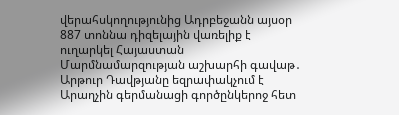վերահսկողությունից Ադրբեջանն այսօր 887 տոննա դիզելային վառելիք է ուղարկել Հայաստան Մարմնամարզության աշխարհի գավաթ․ Արթուր Դավթյանը եզրափակչում է Արաղչին գերմանացի գործընկերոջ հետ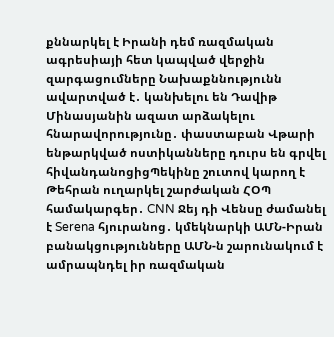քննարկել է Իրանի դեմ ռազմական ագրեսիայի հետ կապված վերջին զարգացումները Նախաքննությունն ավարտված է․ կանխելու են Դավիթ Մինասյանին ազատ արձակելու հնարավորությունը․ փաստաբան Վթարի ենթարկված ոստիկանները դուրս են գրվել հիվանդանոցիցՊեկինը շուտով կարող է Թեհրան ուղարկել շարժական ՀՕՊ համակարգեր․ CNN Ջեյ դի Վենսը ժամանել է Serena հյուրանոց․ կմեկնարկի ԱՄՆ-Իրան բանակցությունները ԱՄՆ-ն շարունակում է ամրապնդել իր ռազմական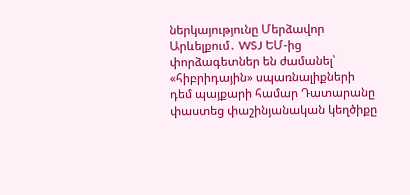ներկայությունը Մերձավոր Արևելքում․ WSJ ԵՄ-ից փորձագետներ են ժամանել՝ «հիբրիդային» սպառնալիքների դեմ պայքարի համար Դատարանը փաստեց փաշինյանական կեղծիքը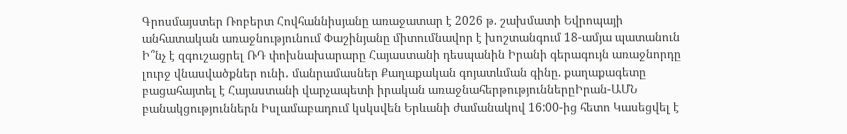Գրոսմայստեր Ռոբերտ Հովհաննիսյանը առաջատար է 2026 թ. շախմատի Եվրոպայի անհատական առաջնությունում Փաշինյանը միտումնավոր է խոշտանգում 18-ամյա պատանուն Ի՞նչ է զգուշացրել ՌԴ փոխնախարարը Հայաստանի դեսպանին Իրանի գերագույն առաջնորդը լուրջ վնասվածքներ ունի․ մանրամասներ Քաղաքական գոյատևման գինը. քաղաքագետը բացահայտել է Հայաստանի վարչապետի իրական առաջնահերթություններըԻրան-ԱՄՆ բանակցություններն Իսլամաբադում կսկսվեն Երևանի ժամանակով 16:00-ից հետո Կասեցվել է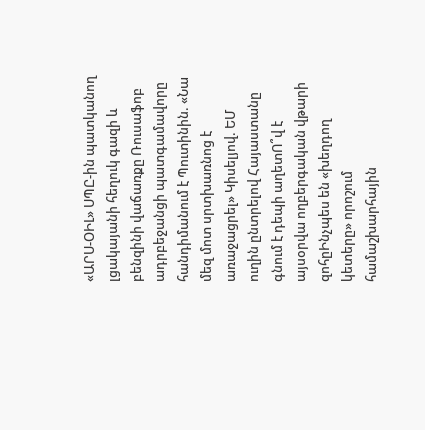«ԱՐՍ-ՕԻԼ» ՍՊԸ-ին պատկանող լցակայանի հեղուկ գազի և բենզինի վաճառքը Ռուսաֆոբ ադրբեջանցի պատգամավորը հանդիմանում է Պուտինին. «Նա մեզ մոտ սրտխառնոց է առաջացրել» Կիսելյով. ԵՄ ուղին ընտրելով Հայաստանը գնում է դեպի աղետՈ՞վ է այսօրվա ողբերգական վթարի զոհըԻնչպես են «խեղդող կետերը» որոշում համաշխարհային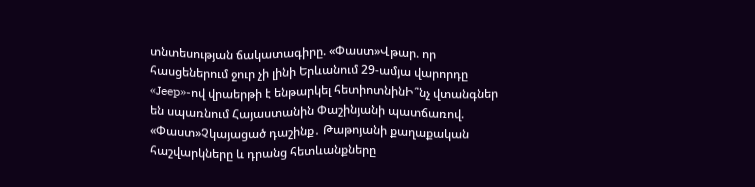տնտեսության ճակատագիրը. «Փաստ»Վթար. որ հասցեներում ջուր չի լինի Երևանում 29-ամյա վարորդը «Jeep»-ով վրաերթի է ենթարկել հետիոտնինԻ՞նչ վտանգներ են սպառնում Հայաստանին Փաշինյանի պատճառով. «Փաստ»Չկայացած դաշինք․ Թաթոյանի քաղաքական հաշվարկները և դրանց հետևանքները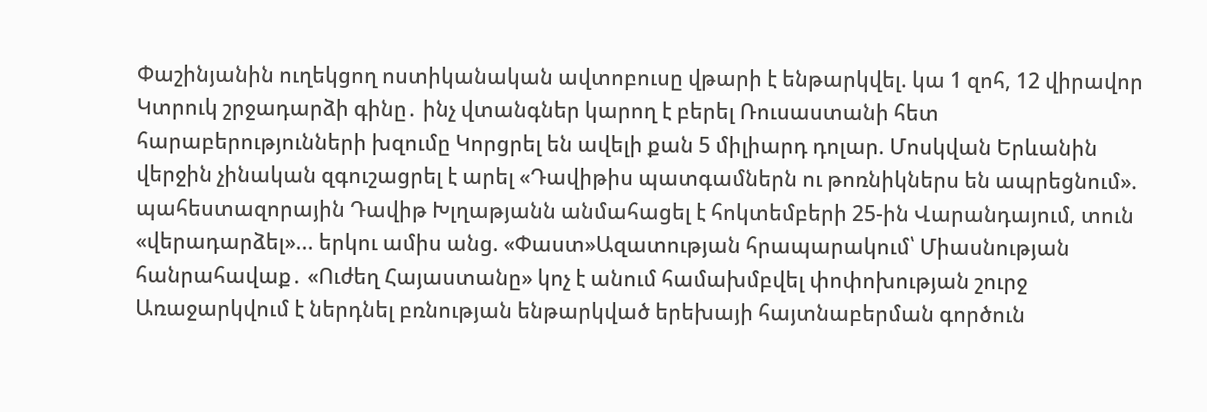Փաշինյանին ուղեկցող ոստիկանական ավտոբուսը վթարի է ենթարկվել. կա 1 զոհ, 12 վիրավոր Կտրուկ շրջադարձի գինը․ ինչ վտանգներ կարող է բերել Ռուսաստանի հետ հարաբերությունների խզումը Կորցրել են ավելի քան 5 միլիարդ դոլար. Մոսկվան Երևանին վերջին չինական զգուշացրել է արել «Դավիթիս պատգամներն ու թոռնիկներս են ապրեցնում». պահեստազորային Դավիթ Խլղաթյանն անմահացել է հոկտեմբերի 25-ին Վարանդայում, տուն «վերադարձել»... երկու ամիս անց. «Փաստ»Ազատության հրապարակում՝ Միասնության հանրահավաք․ «Ուժեղ Հայաստանը» կոչ է անում համախմբվել փոփոխության շուրջ Առաջարկվում է ներդնել բռնության ենթարկված երեխայի հայտնաբերման գործուն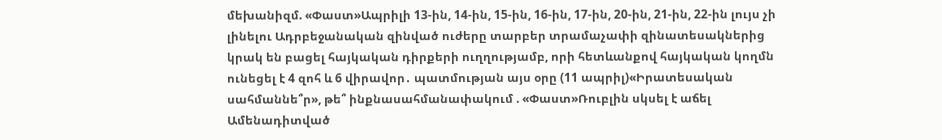մեխանիզմ. «Փաստ»Ապրիլի 13-ին, 14-ին, 15-ին, 16-ին, 17-ին, 20-ին, 21-ին, 22-ին լույս չի լինելու Ադրբեջանական զինված ուժերը տարբեր տրամաչափի զինատեսակներից կրակ են բացել հայկական դիրքերի ուղղությամբ, որի հետևանքով հայկական կողմն ունեցել է 4 զոհ և 6 վիրավոր․ պատմության այս օրը (11 ապրիլ)«Իրատեսական սահմաննե՞ր», թե՞ ինքնասահմանափակում . «Փաստ»Ռուբլին սկսել է աճել
Ամենադիտված